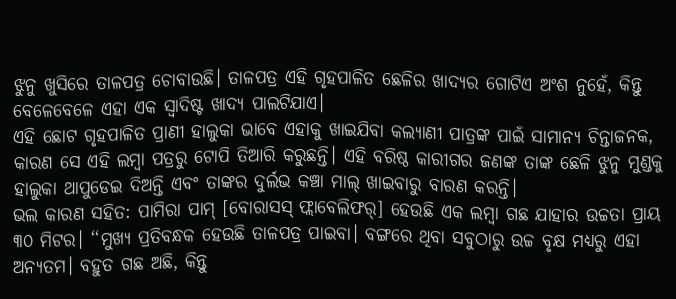ଝୁନୁ ଖୁସିରେ ତାଳପତ୍ର ଚୋବାଉଛି। ତାଳପତ୍ର ଏହି ଗୃହପାଳିତ ଛେଳିର ଖାଦ୍ୟର ଗୋଟିଏ ଅଂଶ ନୁହେଁ, କିନ୍ତୁ ବେଳେବେଳେ ଏହା ଏକ ସ୍ୱାଦିଷ୍ଟ ଖାଦ୍ୟ ପାଲଟିଯାଏ।
ଏହି ଛୋଟ ଗୃହପାଳିତ ପ୍ରାଣୀ ହାଲୁକା ଭାବେ ଏହାକୁ ଖାଇଯିବା କଲ୍ୟାଣୀ ପାତ୍ରଙ୍କ ପାଇଁ ସାମାନ୍ୟ ଚିନ୍ତାଜନକ, କାରଣ ସେ ଏହି ଲମ୍ବା ପତ୍ରରୁ ଟୋପି ତିଆରି କରୁଛନ୍ତି। ଏହି ବରିଷ୍ଠ କାରୀଗର ଜଣଙ୍କ ତାଙ୍କ ଛେଳି ଝୁନୁ ମୁଣ୍ଡକୁ ହାଲୁକା ଥାପୁଡେଇ ଦିଅନ୍ତି ଏବଂ ତାଙ୍କର ଦୁର୍ଲଭ କଞ୍ଚା ମାଲ୍ ଖାଇବାରୁ ବାରଣ କରନ୍ତି।
ଭଲ କାରଣ ସହିତ: ପାମିରା ପାମ୍ [ବୋରାସସ୍ ଫ୍ଲାବେଲିଫର୍] ହେଉଛି ଏକ ଲମ୍ବା ଗଛ ଯାହାର ଉଚ୍ଚତା ପ୍ରାୟ ୩୦ ମିଟର। ‘‘ମୁଖ୍ୟ ପ୍ରତିବନ୍ଧକ ହେଉଛି ତାଳପତ୍ର ପାଇବା। ବଙ୍ଗରେ ଥିବା ସବୁଠାରୁ ଉଚ୍ଚ ବୃକ୍ଷ ମଧ୍ୟରୁ ଏହା ଅନ୍ୟତମ। ବହୁତ ଗଛ ଅଛି, କିନ୍ତୁ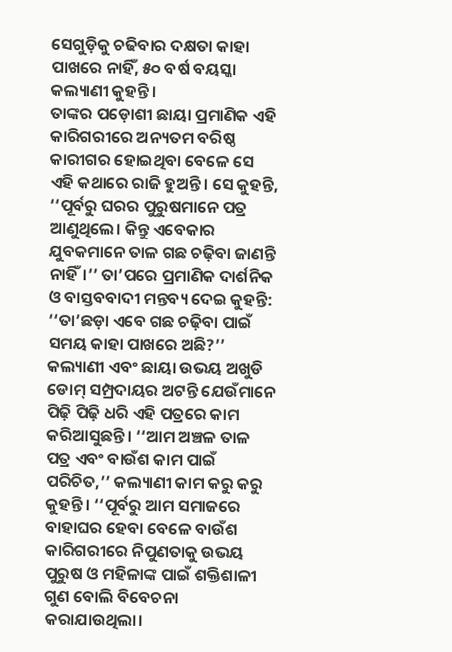ସେଗୁଡ଼ିକୁ ଚଢିବାର ଦକ୍ଷତା କାହା ପାଖରେ ନାହିଁ, ୫୦ ବର୍ଷ ବୟସ୍କା କଲ୍ୟାଣୀ କୁହନ୍ତି।
ତାଙ୍କର ପଡ଼ୋଶୀ ଛାୟା ପ୍ରମାଣିକ ଏହି କାରିଗରୀରେ ଅନ୍ୟତମ ବରିଷ୍ଠ କାରୀଗର ହୋଇଥିବା ବେଳେ ସେ ଏହି କଥାରେ ରାଜି ହୁଅନ୍ତି। ସେ କୁହନ୍ତି, ‘‘ପୂର୍ବରୁ ଘରର ପୁରୁଷମାନେ ପତ୍ର ଆଣୁଥିଲେ। କିନ୍ତୁ ଏବେକାର ଯୁବକମାନେ ତାଳ ଗଛ ଚଢ଼ିବା ଜାଣନ୍ତି ନାହିଁ।’’ ତା’ପରେ ପ୍ରମାଣିକ ଦାର୍ଶନିକ ଓ ବାସ୍ତବବାଦୀ ମନ୍ତବ୍ୟ ଦେଇ କୁହନ୍ତି: ‘‘ତା’ଛଡ଼ା ଏବେ ଗଛ ଚଢ଼ିବା ପାଇଁ ସମୟ କାହା ପାଖରେ ଅଛି?’’
କଲ୍ୟାଣୀ ଏବଂ ଛାୟା ଉଭୟ ଅଖୁଡି ଡୋମ୍ ସମ୍ପ୍ରଦାୟର ଅଟନ୍ତି ଯେଉଁମାନେ ପିଢ଼ି ପିଢ଼ି ଧରି ଏହି ପତ୍ରରେ କାମ କରିଆସୁଛନ୍ତି। ‘‘ଆମ ଅଞ୍ଚଳ ତାଳ ପତ୍ର ଏବଂ ବାଉଁଶ କାମ ପାଇଁ ପରିଚିତ,’’ କଲ୍ୟାଣୀ କାମ କରୁ କରୁ କୁହନ୍ତି। ‘‘ପୂର୍ବରୁ ଆମ ସମାଜରେ ବାହାଘର ହେବା ବେଳେ ବାଉଁଶ କାରିଗରୀରେ ନିପୁଣତାକୁ ଉଭୟ ପୁରୁଷ ଓ ମହିଳାଙ୍କ ପାଇଁ ଶକ୍ତିଶାଳୀ ଗୁଣ ବୋଲି ବିବେଚନା କରାଯାଉଥିଲା।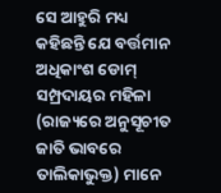ସେ ଆହୁରି ମଧ୍ୟ କହିଛନ୍ତି ଯେ ବର୍ତ୍ତମାନ ଅଧିକାଂଶ ଡୋମ୍ ସମ୍ପ୍ରଦାୟର ମହିଳା (ରାଜ୍ୟରେ ଅନୁସୂଚୀତ ଜାତି ଭାବରେ ତାଲିକାଭୁକ୍ତ) ମାନେ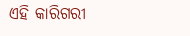ଏହି କାରିଗରୀ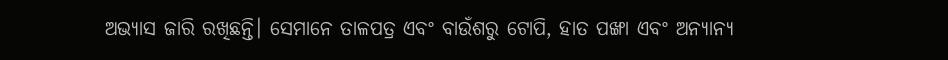ଅଭ୍ୟାସ ଜାରି ରଖିଛନ୍ତି। ସେମାନେ ତାଳପତ୍ର ଏବଂ ବାଉଁଶରୁ ଟୋପି, ହାତ ପଙ୍ଖା ଏବଂ ଅନ୍ୟାନ୍ୟ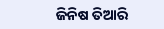ଜିନିଷ ତିଆରି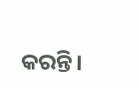କରନ୍ତି।